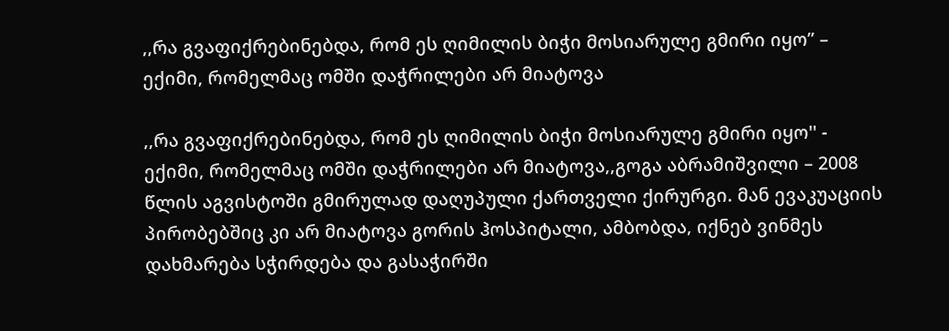,,რა გვაფიქრებინებდა, რომ ეს ღიმილის ბიჭი მოსიარულე გმირი იყო” – ექიმი, რომელმაც ომში დაჭრილები არ მიატოვა

,,რა გვაფიქრებინებდა, რომ ეს ღიმილის ბიჭი მოსიარულე გმირი იყო'' - ექიმი, რომელმაც ომში დაჭრილები არ მიატოვა,,გოგა აბრამიშვილი – 2008 წლის აგვისტოში გმირულად დაღუპული ქართველი ქირურგი. მან ევაკუაციის პირობებშიც კი არ მიატოვა გორის ჰოსპიტალი, ამბობდა, იქნებ ვინმეს დახმარება სჭირდება და გასაჭირში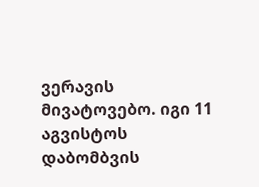ვერავის მივატოვებო. იგი 11 აგვისტოს დაბომბვის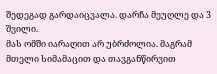შედეგად გარდაიცვალა. დარჩა მეუღლე და 3 შვილი.
მას ომში იარაღით არ უბრძოლია. მაგრამ მთელი სიმამაცით და თავგანწირვით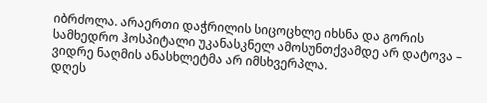იბრძოლა. არაერთი დაჭრილის სიცოცხლე იხსნა და გორის სამხედრო ჰოსპიტალი უკანასკნელ ამოსუნთქვამდე არ დატოვა – ვიდრე ნაღმის ანასხლეტმა არ იმსხვერპლა.
დღეს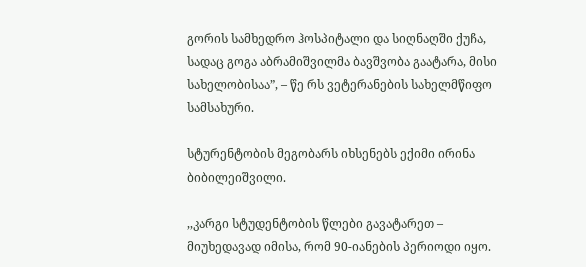გორის სამხედრო ჰოსპიტალი და სიღნაღში ქუჩა, სადაც გოგა აბრამიშვილმა ბავშვობა გაატარა, მისი სახელობისაა”, – წე რს ვეტერანების სახელმწიფო სამსახური.

სტურენტობის მეგობარს იხსენებს ექიმი ირინა ბიბილეიშვილი.

,,კარგი სტუდენტობის წლები გავატარეთ – მიუხედავად იმისა, რომ 90-იანების პერიოდი იყო.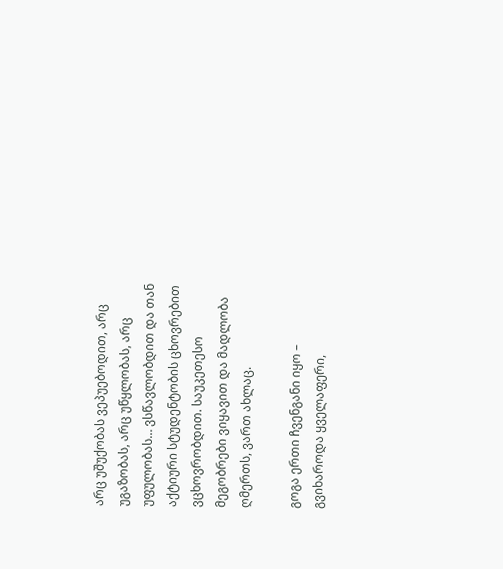არც უშუქობას ვეპუებოდით, არც უგაზობას, არც უწყლობას, არც უფულობას… ვსწავლობდით და თან აქტიური სტუდენტობის ცხოვრებით ვცხოვრობდით. საუკეთესო მეგობრები ვიყავით და მადლობა ღმერთს, ვართ ახლაც.

გოგა ერთი ჩვენგანი იყო – გვიხაროდა ყველაფერი,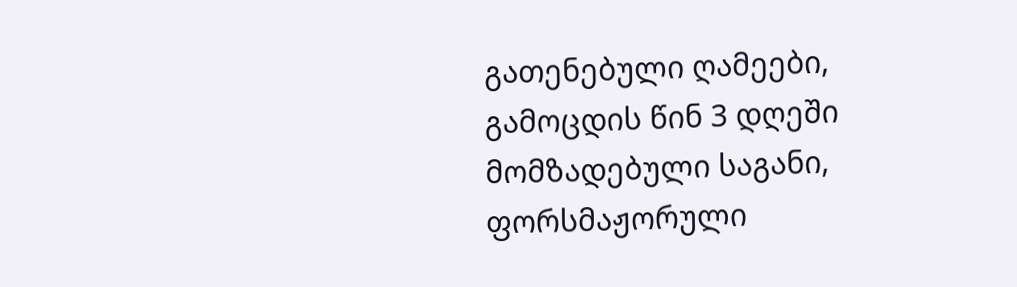გათენებული ღამეები, გამოცდის წინ 3 დღეში მომზადებული საგანი, ფორსმაჟორული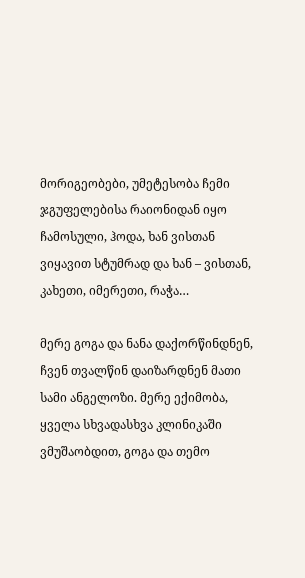მორიგეობები, უმეტესობა ჩემი ჯგუფელებისა რაიონიდან იყო ჩამოსული, ჰოდა, ხან ვისთან ვიყავით სტუმრად და ხან – ვისთან, კახეთი, იმერეთი, რაჭა…

მერე გოგა და ნანა დაქორწინდნენ, ჩვენ თვალწინ დაიზარდნენ მათი სამი ანგელოზი. მერე ექიმობა, ყველა სხვადასხვა კლინიკაში ვმუშაობდით, გოგა და თემო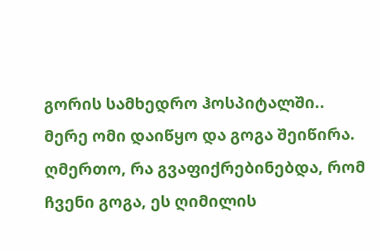გორის სამხედრო ჰოსპიტალში.. მერე ომი დაიწყო და გოგა შეიწირა.
ღმერთო, რა გვაფიქრებინებდა, რომ ჩვენი გოგა, ეს ღიმილის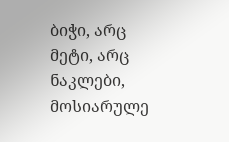ბიჭი, არც მეტი, არც ნაკლები, მოსიარულე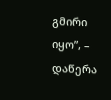გმირი იყო”, – დაწერა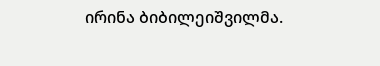ირინა ბიბილეიშვილმა.